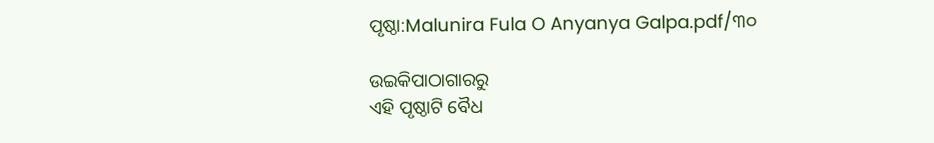ପୃଷ୍ଠା:Malunira Fula O Anyanya Galpa.pdf/୩୦

ଉଇକିପାଠାଗାର‌ରୁ
ଏହି ପୃଷ୍ଠାଟି ବୈଧ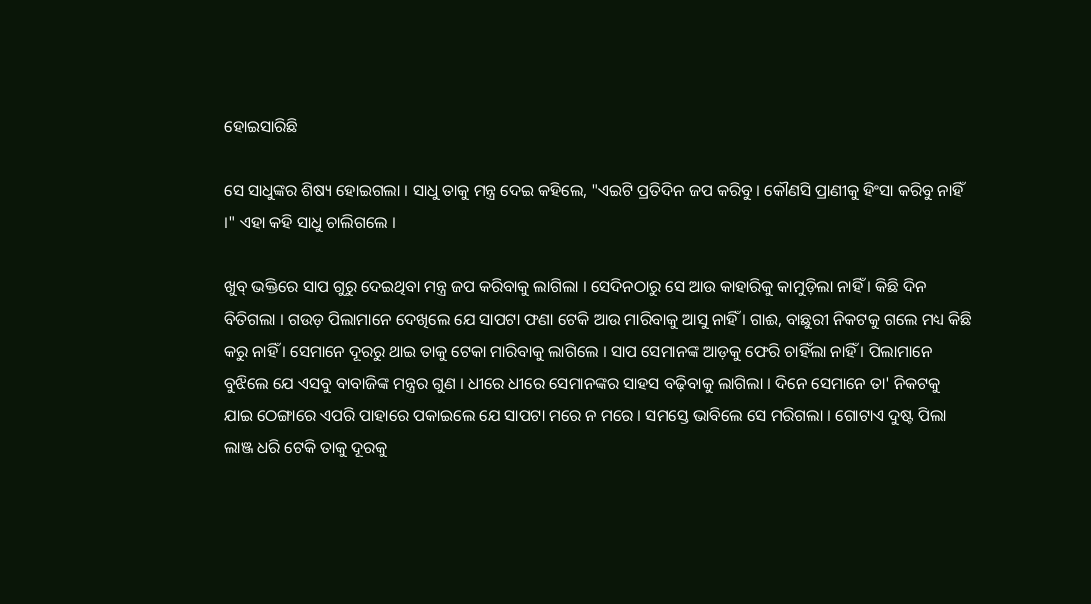ହୋଇସାରିଛି

ସେ ସାଧୁଙ୍କର ଶିଷ୍ୟ ହୋଇଗଲା । ସାଧୁ ତାକୁ ମନ୍ତ୍ର ଦେଇ କହିଲେ, "ଏଇଟି ପ୍ରତିଦିନ ଜପ କରିବୁ । କୌଣସି ପ୍ରାଣୀକୁ ହିଂସା କରିବୁ ନାହିଁ ।" ଏହା କହି ସାଧୁ ଚାଲିଗଲେ ।

ଖୁବ୍ ଭକ୍ତିରେ ସାପ ଗୁରୁ ଦେଇଥିବା ମନ୍ତ୍ର ଜପ କରିବାକୁ ଲାଗିଲା । ସେଦିନଠାରୁ ସେ ଆଉ କାହାରିକୁ କାମୁଡ଼ିଲା ନାହିଁ । କିଛି ଦିନ ବିତିଗଲା । ଗଉଡ଼ ପିଲାମାନେ ଦେଖିଲେ ଯେ ସାପଟା ଫଣା ଟେକି ଆଉ ମାରିବାକୁ ଆସୁ ନାହିଁ । ଗାଈ, ବାଛୁରୀ ନିକଟକୁ ଗଲେ ମଧ୍ୟ କିଛି କରୁ ନାହିଁ । ସେମାନେ ଦୂରରୁ ଥାଇ ତାକୁ ଟେକା ମାରିବାକୁ ଲାଗିଲେ । ସାପ ସେମାନଙ୍କ ଆଡ଼କୁ ଫେରି ଚାହିଁଲା ନାହିଁ । ପିଲାମାନେ ବୁଝିଲେ ଯେ ଏସବୁ ବାବାଜିଙ୍କ ମନ୍ତ୍ରର ଗୁଣ । ଧୀରେ ଧୀରେ ସେମାନଙ୍କର ସାହସ ବଢ଼ିବାକୁ ଲାଗିଲା । ଦିନେ ସେମାନେ ତା' ନିକଟକୁ ଯାଇ ଠେଙ୍ଗାରେ ଏପରି ପାହାରେ ପକାଇଲେ ଯେ ସାପଟା ମରେ ନ ମରେ । ସମସ୍ତେ ଭାବିଲେ ସେ ମରିଗଲା । ଗୋଟାଏ ଦୁଷ୍ଟ ପିଲା ଲାଞ୍ଜ ଧରି ଟେକି ତାକୁ ଦୂରକୁ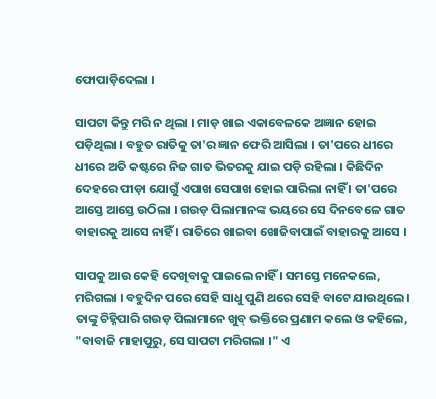ଫୋପାଡ଼ିଦେଲା ।

ସାପଟା କିନ୍ତୁ ମରି ନ ଥିଲା । ମାଡ଼ ଖାଇ ଏକାବେଳକେ ଅଜ୍ଞାନ ହୋଇ ପଡ଼ିଥିଲା । ବହୁତ ରାତିକୁ ତା'ର ଜ୍ଞାନ ଫେରି ଆସିଲା । ତା'ପରେ ଧୀରେ ଧୀରେ ଅତି କଷ୍ଟରେ ନିଜ ଗାତ ଭିତରକୁ ଯାଇ ପଡ଼ି ରହିଲା । କିଛିଦିନ ଦେହରେ ପୀଡ଼ା ଯୋଗୁଁ ଏପାଖ ସେପାଖ ହୋଇ ପାରିଲା ନାହିଁ । ତା'ପରେ ଆସ୍ତେ ଆସ୍ତେ ଉଠିଲା । ଗଉଡ଼ ପିଲାମାନଙ୍କ ଭୟରେ ସେ ଦିନବେଳେ ଗାତ ବାହାରକୁ ଆସେ ନାହିଁ । ରାତିରେ ଖାଇବା ଖୋଜିବାପାଇଁ ବାହାରକୁ ଆସେ ।

ସାପକୁ ଆଉ କେହି ଦେଖିବାକୁ ପାଇଲେ ନାହିଁ । ସମସ୍ତେ ମନେକଲେ, ମରିଗଲା । ବହୁଦିନ ପରେ ସେହି ସାଧୁ ପୁଣି ଥରେ ସେହି ବାଟେ ଯାଉଥିଲେ । ତାଙ୍କୁ ଚିହ୍ନିପାରି ଗଉଡ଼ ପିଲାମାନେ ଖୁବ୍ ଭକ୍ତିରେ ପ୍ରଣାମ କଲେ ଓ କହିଲେ, "ବାବାଜି ମାହାପୁରୁ, ସେ ସାପଟା ମରିଗଲା ।" ଏ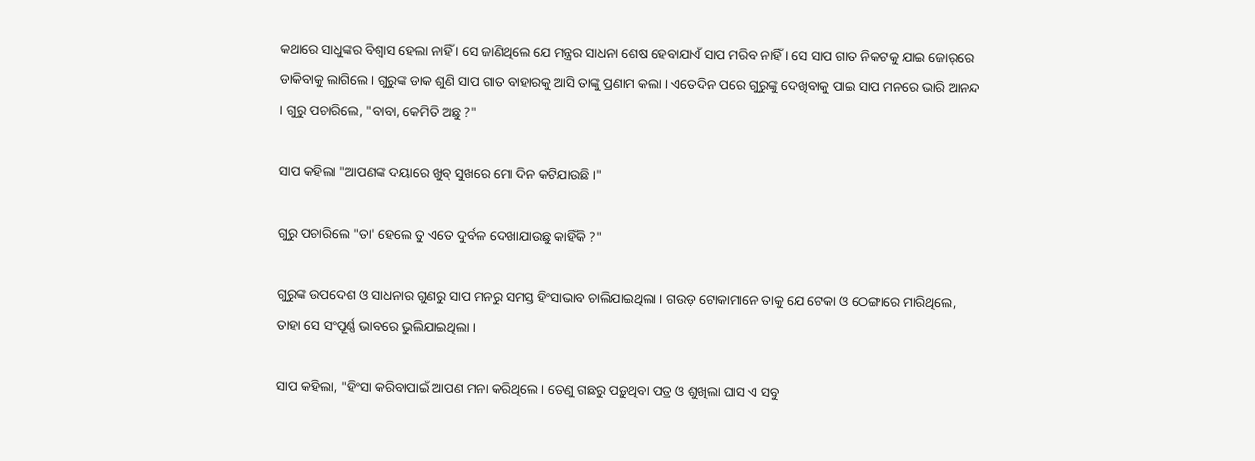କଥାରେ ସାଧୁଙ୍କର ବିଶ୍ୱାସ ହେଲା ନାହିଁ । ସେ ଜାଣିଥିଲେ ଯେ ମନ୍ତ୍ରର ସାଧନା ଶେଷ ହେବାଯାଏଁ ସାପ ମରିବ ନାହିଁ । ସେ ସାପ ଗାତ ନିକଟକୁ ଯାଇ ଜୋର୍‌ରେ ଡାକିବାକୁ ଲାଗିଲେ । ଗୁରୁଙ୍କ ଡାକ ଶୁଣି ସାପ ଗାତ ବାହାରକୁ ଆସି ତାଙ୍କୁ ପ୍ରଣାମ କଲା । ଏତେଦିନ ପରେ ଗୁରୁଙ୍କୁ ଦେଖିବାକୁ ପାଇ ସାପ ମନରେ ଭାରି ଆନନ୍ଦ । ଗୁରୁ ପଚାରିଲେ, "ବାବା, କେମିତି ଅଛୁ ?"

ସାପ କହିଲା "ଆପଣଙ୍କ ଦୟାରେ ଖୁବ୍ ସୁଖରେ ମୋ ଦିନ କଟିଯାଉଛି ।"

ଗୁରୁ ପଚାରିଲେ "ତା' ହେଲେ ତୁ ଏତେ ଦୁର୍ବଳ ଦେଖାଯାଉଛୁ କାହିଁକି ?"

ଗୁରୁଙ୍କ ଉପଦେଶ ଓ ସାଧନାର ଗୁଣରୁ ସାପ ମନରୁ ସମସ୍ତ ହିଂସାଭାବ ଚାଲିଯାଇଥିଲା । ଗଉଡ଼ ଟୋକାମାନେ ତାକୁ ଯେ ଟେକା ଓ ଠେଙ୍ଗାରେ ମାରିଥିଲେ, ତାହା ସେ ସଂପୂର୍ଣ୍ଣ ଭାବରେ ଭୁଲିଯାଇଥିଲା ।

ସାପ କହିଲା, "ହିଂସା କରିବାପାଇଁ ଆପଣ ମନା କରିଥିଲେ । ତେଣୁ ଗଛରୁ ପଡ଼ୁଥିବା ପତ୍ର ଓ ଶୁଖିଲା ଘାସ ଏ ସବୁ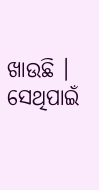ଖାଉଛି । ସେଥିପାଇଁ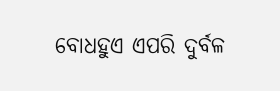ବୋଧହୁଏ ଏପରି ଦୁର୍ବଳ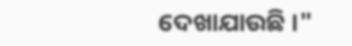ଦେଖାଯାଉଛି ।"